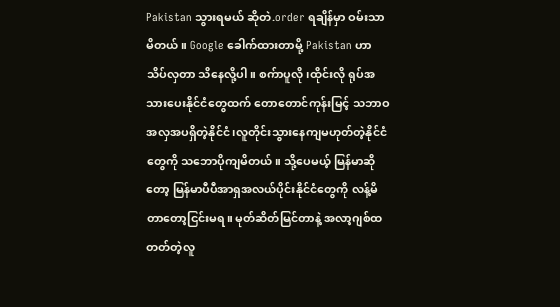Pakistan သွားရမယ် ဆိုတဲ.order ရချိန်မှာ ဝမ်းသာမိတယ်။ Google ခေါက်ထားတာမို့ Pakistan ဟာ သိပ်လှတာ သိနေလို့ပါ။ စက်ာပူလို၊ထိုင်းလို ရုပ်အသားပေးနိုင်ငံတွေထက် တောတောင်ကုန်းမြင့် သဘာဝအလှအပရှိတဲ့နိုင်ငံ၊လူတိုင်းသွားနေကျမဟုတ်တဲ့နိုင်ငံတွေကို သဘောပိုကျမိတယ်။ သို့ပေမယ့် မြန်မာဆိုတော့ မြန်မာပီပီအာရှအလယ်ပိုင်းနိုင်ငံတွေကို လန့်မိတာတော့ငြင်းမရ။ မုတ်ဆိတ်မြင်တာနဲ့ အလာ့ဂျစ်ထတတ်တဲ့လူ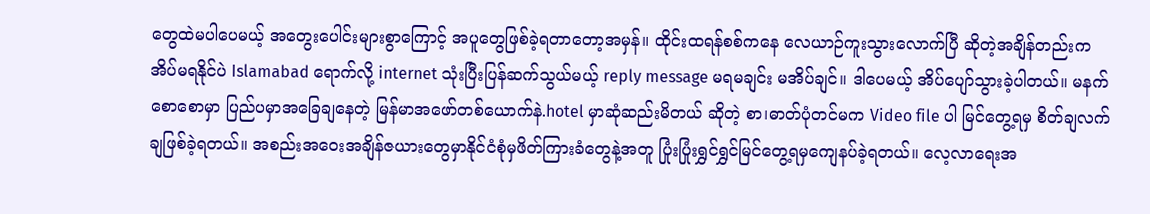တွေထဲမပါပေမယ့် အတွေးပေါင်းများစွာကြောင့် အပူတွေဖြစ်ခဲ့ရတာတော့အမှန်။ ထိုင်းထရန်စစ်ကနေ လေယာဉ်ကူးသွားလောက်ပြီ ဆိုတဲ့အချိန်တည်းက အိပ်မရနိုင်ပဲ Islamabad ရောက်လို့ internet သုံးပြီးပြန်ဆက်သွယ်မယ့် reply message မရမချင်း မအိပ်ချင်။ ဒါပေမယ့် အိပ်ပျော်သွားခဲ့ပါတယ်။ မနက်စောစောမှာ ပြည်ပမှာအခြေချနေတဲ့ မြန်မာအဖော်တစ်ယောက်နဲ.hotel မှာဆုံဆည်းမိတယ် ဆိုတဲ့ စာ၊ဓာတ်ပုံတင်မက Video file ပါ မြင်တွေ့ရမှ စိတ်ချလက်ချဖြစ်ခဲ့ရတယ်။ အစည်းအဝေးအချိန်ဇယားတွေမှာနိုင်ငံစုံမှဖိတ်ကြားခံတွေနဲ့အတူ ပြုံးပြုံးရွှင်ရွှင်မြင်တွေ့ရမှကျေနပ်ခဲ့ရတယ်။ လေ့လာရေးအ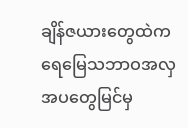ချိန်ဇယားတွေထဲက ရေမြေသဘာဝအလှအပတွေမြင်မှ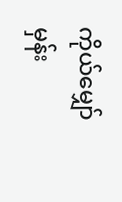ကိုယ်မျှော်မှန်း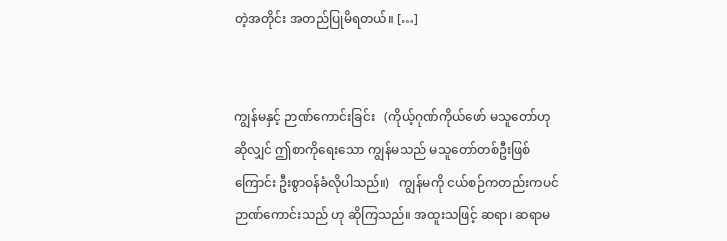တဲ့အတိုင်း အတည်ပြုမိရတယ်။ […]


ကျွန်မနှင့် ဉာဏ်ကောင်းခြင်း   (ကိုယ့်ဂုဏ်ကိုယ်ဖော် မသူတော်ဟု ဆိုလျှင် ဤစာကိုရေးသော ကျွန်မသည် မသူတော်တစ်ဦးဖြစ်ကြောင်း ဦးစွာဝန်ခံလိုပါသည်။)   ကျွန်မကို ငယ်စဉ်ကတည်းကပင် ဉာဏ်ကောင်းသည် ဟု ဆိုကြသည်။ အထူးသဖြင့် ဆရာ၊ ဆရာမ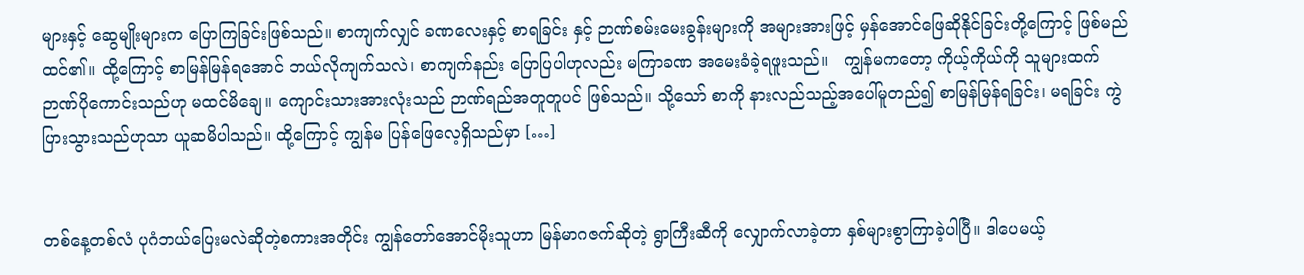များနှင့် ဆွေမျိုးများက ပြောကြခြင်းဖြစ်သည်။ စာကျက်လျှင် ခဏလေးနှင့် စာရခြင်း နှင့် ဉာဏ်စမ်းမေးခွန်းများကို အများအားဖြင့် မှန်အောင်ဖြေဆိုနိုင်ခြင်းတို့ကြောင့် ဖြစ်မည်ထင်၏။ ထို့ကြောင့် စာမြန်မြန်ရအောင် ဘယ်လိုကျက်သလဲ၊ စာကျက်နည်း ပြောပြပါဟုလည်း မကြာခဏ အမေးခံခဲ့ရဖူးသည်။   ကျွန်မကတော့ ကိုယ့်ကိုယ်ကို သူများထက် ဉာဏ်ပိုကောင်းသည်ဟု မထင်မိချေ။ ကျောင်းသားအားလုံးသည် ဉာဏ်ရည်အတူတူပင် ဖြစ်သည်။ သို့သော် စာကို နားလည်သည့်အပေါ်မူတည်၍ စာမြန်မြန်ရခြင်း၊ မရခြင်း ကွဲပြားသွားသည်ဟုသာ ယူဆမိပါသည်။ ထို့ကြောင့် ကျွန်မ ပြန်ဖြေလေ့ရှိသည်မှာ […]


တစ်နေ့တစ်လံ ပုဂံဘယ်ပြေးမလဲဆိုတဲ့စကားအတိုင်း ကျွန်တော်အောင်မိုးသူဟာ မြန်မာဂဇက်ဆိုတဲ့ ရွာကြီးဆီကို လျှောက်လာခဲ့တာ နှစ်များစွာကြာခဲ့ပါပြီ။ ဒါပေမယ့်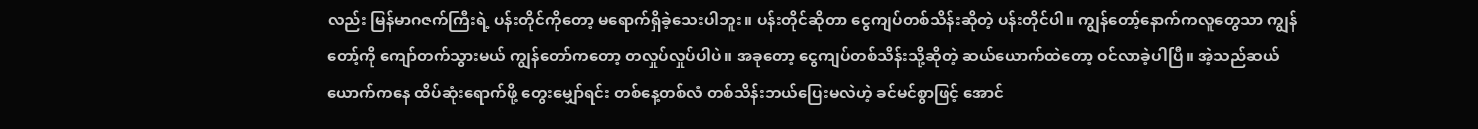လည်း မြန်မာဂဇက်ကြီးရဲ့ ပန်းတိုင်ကိုတော့ မရောက်ရှိခဲ့သေးပါဘူး။ ပန်းတိုင်ဆိုတာ ငွေကျပ်တစ်သိန်းဆိုတဲ့ ပန်းတိုင်ပါ။ ကျွန်တော့်နောက်ကလူတွေသာ ကျွန်တော့်ကို ကျော်တက်သွားမယ် ကျွန်တော်ကတော့ တလှုပ်လှုပ်ပါပဲ။ အခုတော့ ငွေကျပ်တစ်သိန်းသို့ဆိုတဲ့ ဆယ်ယောက်ထဲတော့ ဝင်လာခဲ့ပါပြီ။ အဲ့သည်ဆယ်ယောက်ကနေ ထိပ်ဆုံးရောက်ဖို့ တွေးမျှော်ရင်း တစ်နေ့တစ်လံ တစ်သိန်းဘယ်ပြေးမလဲဟဲ့ ခင်မင်စွာဖြင့် အောင်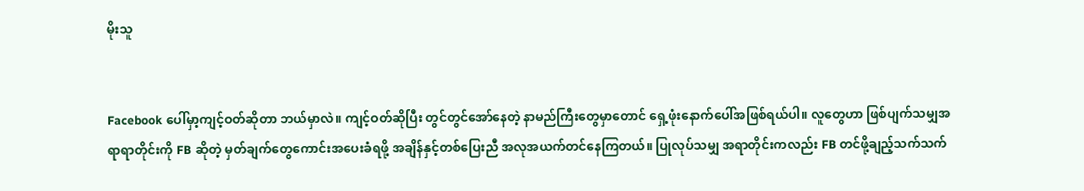မိုးသူ


Facebook ပေါ်မှာ့ကျင့်ဝတ်ဆိုတာ ဘယ်မှာလဲ။ ကျင့်ဝတ်ဆိုပြီး တွင်တွင်အော်နေတဲ့ နာမည်ကြီးတွေမှာတောင် ရှေ့ဖုံးနောက်ပေါ်အဖြစ်ရယ်ပါ။ လူတွေဟာ ဖြစ်ပျက်သမျှအရာရာတိုင်းကို FB ဆိုတဲ့ မှတ်ချက်တွေကောင်းအပေးခံရဖို့ အချိန်နှင့်တစ်ပြေးညီ အလုအယက်တင်နေကြတယ်။ ပြုလုပ်သမျှ အရာတိုင်းကလည်း FB တင်ဖို့ချည့်သက်သက်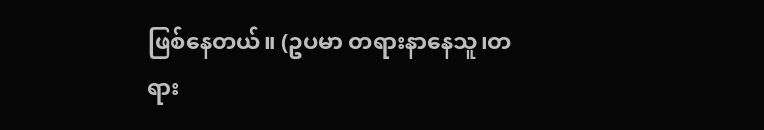ဖြစ်နေတယ်။ (ဥပမာ တရားနာနေသူ၊တရား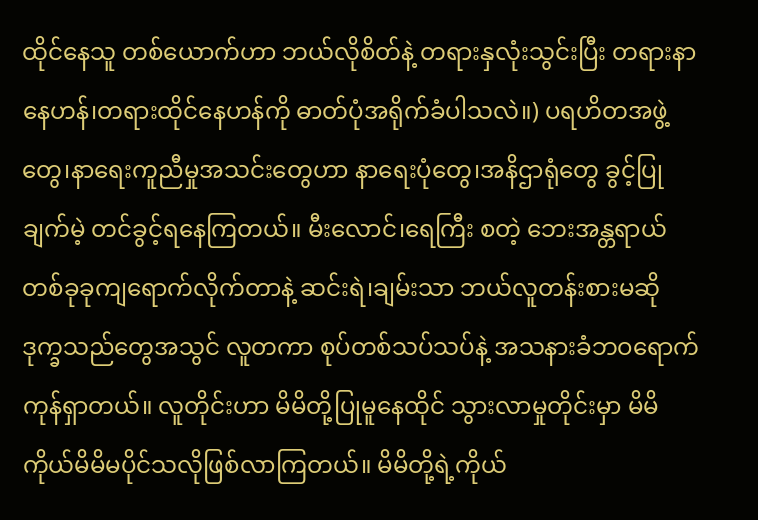ထိုင်နေသူ တစ်ယောက်ဟာ ဘယ်လိုစိတ်နဲ့ တရားနှလုံးသွင်းပြီး တရားနာနေဟန်၊တရားထိုင်နေဟန်ကို ဓာတ်ပုံအရိုက်ခံပါသလဲ။) ပရဟိတအဖွဲ့တွေ၊နာရေးကူညီမှုအသင်းတွေဟာ နာရေးပုံတွေ၊အနိဌာရုံတွေ ခွင့်ပြုချက်မဲ့ တင်ခွင့်ရနေကြတယ်။ မီးလောင်၊ရေကြီး စတဲ့ ဘေးအန္တရာယ်တစ်ခုခုကျရောက်လိုက်တာနဲ့ ဆင်းရဲ၊ချမ်းသာ ဘယ်လူတန်းစားမဆို ဒုက္ခသည်တွေအသွင် လူတကာ စုပ်တစ်သပ်သပ်နဲ့ အသနားခံဘဝရောက်ကုန်ရှာတယ်။ လူတိုင်းဟာ မိမိတို့ပြုမူနေထိုင် သွားလာမှုတိုင်းမှာ မိမိကိုယ်မိမိမပိုင်သလိုဖြစ်လာကြတယ်။ မိမိတို့ရဲ့ကိုယ်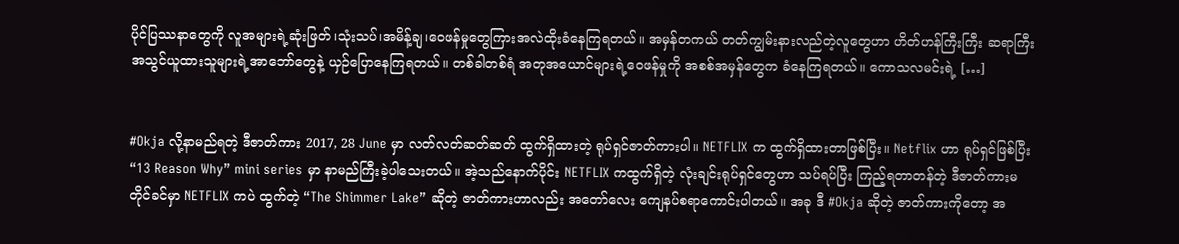ပိုင်ပြဿနာတွေကို လူအများရဲ့ဆုံးဖြတ်၊သုံးသပ်၊အမိန့်ချ၊ဝေဖန်မှုတွေကြားအလဲထိုးခံနေကြရတယ်။ အမှန်တကယ် တတ်ကျွမ်းနားလည်တဲ့လူတွေဟာ ဟိတ်ဟန်ကြီးကြီး ဆရာကြီးအသွင်ယူထားသူများရဲ့အာဘော်တွေနဲ့ ယှဉ်ပြောနေကြရတယ်။ တစ်ခါတစ်ရံ အတုအယောင်များရဲ့ဝေဖန်မှုကို အစစ်အမှန်တွေက ခံနေကြရတယ်။ ကောသလမင်းရဲ့ […]


#Okja လို့နာမည်ရတဲ့ ဒီဇာတ်ကား 2017, 28 June မှာ လတ်လတ်ဆတ်ဆတ် ထွက်ရှိထားတဲ့ ရုပ်ရှင်ဇာတ်ကားပါ။ NETFLIX က ထွက်ရှိထားတာဖြစ်ပြီး။ Netflix ဟာ ရုပ်ရှင်ဖြစ်ပြီး “13 Reason Why” mini series မှာ နာမည်ကြီးခဲ့ပါသေးတယ်။ အဲ့သည်နောက်ပိုင်း NETFLIX ကထွက်ရှိတဲ့ လုံးချင်းရုပ်ရှင်တွေဟာ သပ်ရပ်ပြီး ကြည့်ရတာတန်တဲ့ ဒီဇာတ်ကားမတိုင်ခင်မှာ NETFLIX ကပဲ ထွက်တဲ့ “The Shimmer Lake” ဆိုတဲ့ ဇာတ်ကားဟာလည်း အတော်လေး ကျေနပ်စရာကောင်းပါတယ်။ အခု ဒီ #Okja ဆိုတဲ့ ဇာတ်ကားကိုတော့ အ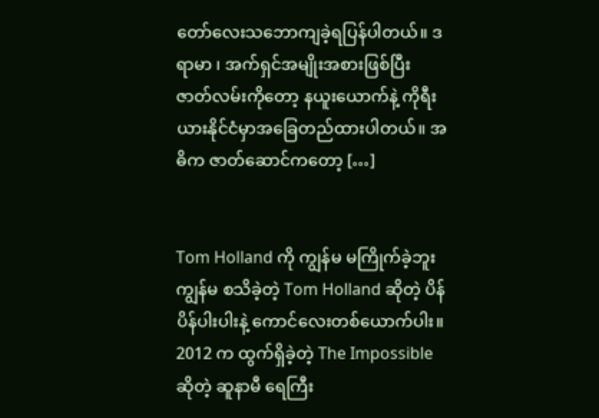တော်လေးသဘောကျခဲ့ရပြန်ပါတယ်။ ဒရာမာ ၊ အက်ရှင်အမျိုးအစားဖြစ်ပြီး ဇာတ်လမ်းကိုတော့ နယူးယောက်နဲ့ ကိုရီးယားနိုင်ငံမှာအခြေတည်ထားပါတယ်။ အဓိက ဇာတ်ဆောင်ကတော့ […]


Tom Holland ကို ကျွန်မ မကြိုက်ခဲ့ဘူး ကျွန်မ စသိခဲ့တဲ့ Tom Holland ဆိုတဲ့ ပိန်ပိန်ပါးပါးနဲ့ ကောင်လေးတစ်ယောက်ပါး။ 2012 က ထွက်ရှိခဲ့တဲ့ The Impossible ဆိုတဲ့ ဆူနာမီ ရေကြီး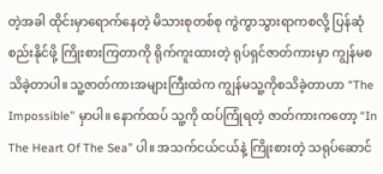တဲ့အခါ ထိုင်းမှာရောက်နေတဲ့ မိသားစုတစ်စု ကွဲကွာသွားရာကစလို့ ပြန်ဆုံစည်းနိုင်ဖို့ ကြိုးစားကြတာကို ရိုက်ကူးထားတဲ့ ရုပ်ရှင်ဇာတ်ကားမှာ ကျွန်မစသိခဲ့တာပါ။ သူ့ဇာတ်ကားအများကြီးထဲက ကျွန်မသူ့ကိုစသိခဲ့တာဟာ “The Impossible” မှာပါ။ နောက်ထပ် သူ့ကို ထပ်ကြုံရတဲ့ ဇာတ်ကားကတော့ “In The Heart Of The Sea” ပါ။ အသက်ငယ်ငယ်နဲ့ ကြိုးစားတဲ့ သရုပ်ဆောင်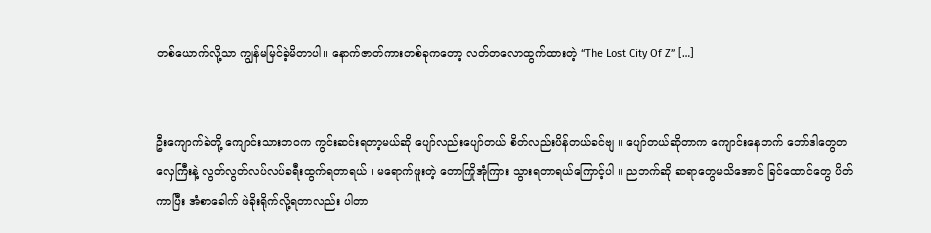တစ်ယောက်လို့သာ ကျွန်မမြင်ခဲ့မိတာပါ။ နောက်ဇာတ်ကားတစ်ခုကတော့ လတ်တလောထွက်ထားတဲ့ “The Lost City Of Z” […]


ဦးကျောက်ခဲတို့ ကျောင်းသားဘဝက ကွင်းဆင်းရတာ့မယ်ဆို ပျော်လည်းပျော်တယ် စိတ်လည်းပိန်တယ်ခင်ဗျ ။ ပျော်တယ်ဆိုတာက ကျောင်းနေဘက် ဘော်ဒါတွေတလှေကြီးနဲ့ လွတ်လွတ်လပ်လပ်ခရီးထွက်ရတာရယ် ၊ မရောက်ဖူးတဲ့ တောကြိုအုံကြား သွားရတာရယ်ကြောင့်ပါ ။ ညဘက်ဆို ဆရာတွေမသိအောင် ခြင်ထောင်တွေ ပိတ်ကာပြီး အံစာခေါက် ဖဲခိုးရိုက်လို့ရတာလည်း ပါတာ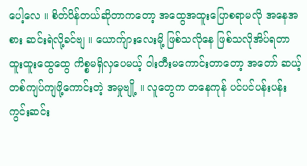ပေါ့လေ ။ စိတ်ပိန်တယ်ဆိုတာကတော့ အထွေအထူးပြောစရာမလို အနေအစား ဆင်းရဲလို့ခင်ဗျ ။ ယောက်ျားလေးမို့ ဖြစ်သလိုနေ ဖြစ်သလိုအိပ်ရတာ ထူးထူးထွေထွေ ကိစ္စမရှိလှပေမယ့် ဝါးတီးမကောင်းတာတော့ အတော် ဆယ့်တစ်ကျပ်ကျဖို့ကောင်းတဲ့ အမှုဗျို့ ။ လူတွေက တနေကုန် ပင်ပင်ပန်းပန်း ကွင်းဆင်း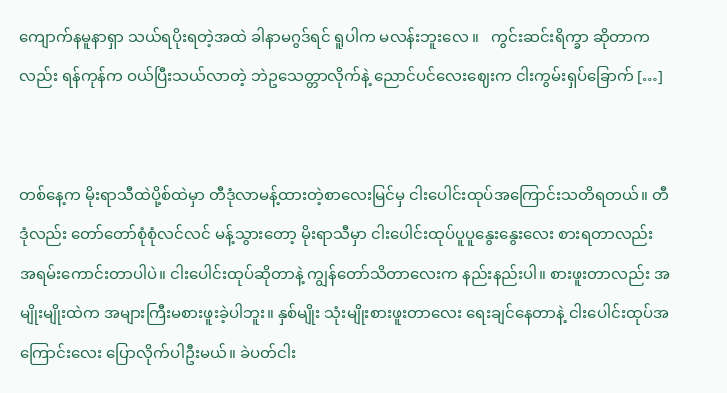ကျောက်နမူနာရှာ သယ်ရပိုးရတဲ့အထဲ ခါနာမဂွဒ်ရင် ရူပါက မလန်းဘူးလေ ။   ကွင်းဆင်းရိက္ခာ ဆိုတာကလည်း ရန်ကုန်က ဝယ်ပြီးသယ်လာတဲ့ ဘဲဥသေတ္တာလိုက်နဲ့ ညောင်ပင်လေးဈေးက ငါးကွမ်းရှပ်ခြောက် […]


တစ်နေ့က မိုးရာသီထဲပို့စ်ထဲမှာ တီဒုံလာမန့်ထားတဲ့စာလေးမြင်မှ ငါးပေါင်းထုပ်အကြောင်းသတိရတယ်။ တီဒုံလည်း တော်တော်စုံစုံလင်လင် မန့်သွားတော့ မိုးရာသီမှာ ငါးပေါင်းထုပ်ပူပူနွေးနွေးလေး စားရတာလည်း အရမ်းကောင်းတာပါပဲ။ ငါးပေါင်းထုပ်ဆိုတာနဲ့ ကျွန်တော်သိတာလေးက နည်းနည်းပါ။ စားဖူးတာလည်း အမျိုးမျိုးထဲက အများကြီးမစားဖူးခဲ့ပါဘူး။ နှစ်မျိုး သုံးမျိုးစားဖူးတာလေး ရေးချင်နေတာနဲ့ ငါးပေါင်းထုပ်အကြောင်းလေး ပြောလိုက်ပါဦးမယ်။ ခဲပတ်ငါး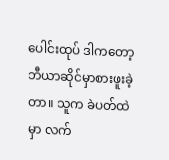ပေါင်းထုပ် ဒါကတော့ ဘီယာဆိုင်မှာစားဖူးခဲ့တာ။ သူက ခဲပတ်ထဲမှာ လက်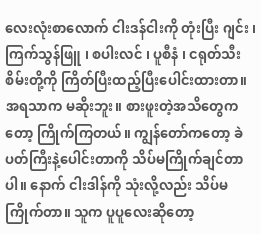လေးလုံးစာလောက် ငါးဒန်ငါးကို တုံးပြီး ဂျင်း ၊ ကြက်သွန်ဖြူ ၊ စပါးလင် ၊ ပူစီနံ ၊ ငရုတ်သီးစိမ်းတို့ကို ကြိတ်ပြီးထည့်ပြီးပေါင်းထားတာ။ အရသာက မဆိုးဘူး။ စားဖူးတဲ့အသိတွေကတော့ ကြိုက်ကြတယ်။ ကျွန်တော်ကတော့ ခဲပတ်ကြီးနဲ့ပေါင်းတာကို သိပ်မကြိုက်ချင်တာပါ။ နောက် ငါးဒါန်ကို သုံးလို့လည်း သိပ်မကြိုက်တာ။ သူက ပူပူလေးဆိုတော့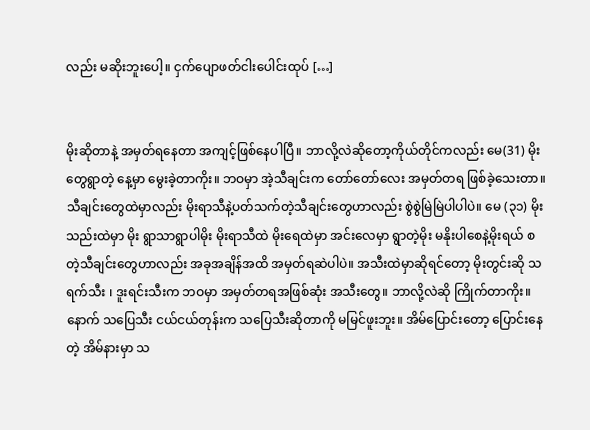လည်း မဆိုးဘူးပေါ့။ ငှက်ပျောဖတ်ငါးပေါင်းထုပ် […]


မိုးဆိုတာနဲ့ အမှတ်ရနေတာ အကျင့်ဖြစ်နေပါပြီ။ ဘာလို့လဲဆိုတော့ကိုယ်တိုင်ကလည်း မေ(31) မိုးတွေရွာတဲ့ နေ့မှာ မွေးခဲ့တာကိုး။ ဘဝမှာ အဲ့သီချင်းက တော်တော်လေး အမှတ်တရ ဖြစ်ခဲ့သေးတာ။ သီချင်းတွေထဲမှာလည်း မိုးရာသီနဲ့ပတ်သက်တဲ့သီချင်းတွေဟာလည်း စွဲစွဲမြဲမြဲပါပါပဲ။ မေ (၃၁) မိုးသည်းထဲမှာ မိုး ရွာသာရွာပါမိုး မိုးရာသီထဲ မိုးရေထဲမှာ အင်းလေမှာ ရွာတဲ့မိုး မနိုးပါစေနဲ့မိုးရယ် စတဲ့သီချင်းတွေဟာလည်း အခုအချိန်အထိ အမှတ်ရဆဲပါပဲ။ အသီးထဲမှာဆိုရင်တော့ မိုးတွင်းဆို သရက်သီး ၊ ဒူးရင်းသီးက ဘဝမှာ အမှတ်တရအဖြစ်ဆုံး အသီးတွေ။ ဘာလို့လဲဆို ကြိုက်တာကိုး။ နောက် သပြေသီး ငယ်ငယ်တုန်းက သပြေသီးဆိုတာကို မမြင်ဖူးဘူး။ အိမ်ပြောင်းတော့ ပြောင်းနေတဲ့ အိမ်နားမှာ သ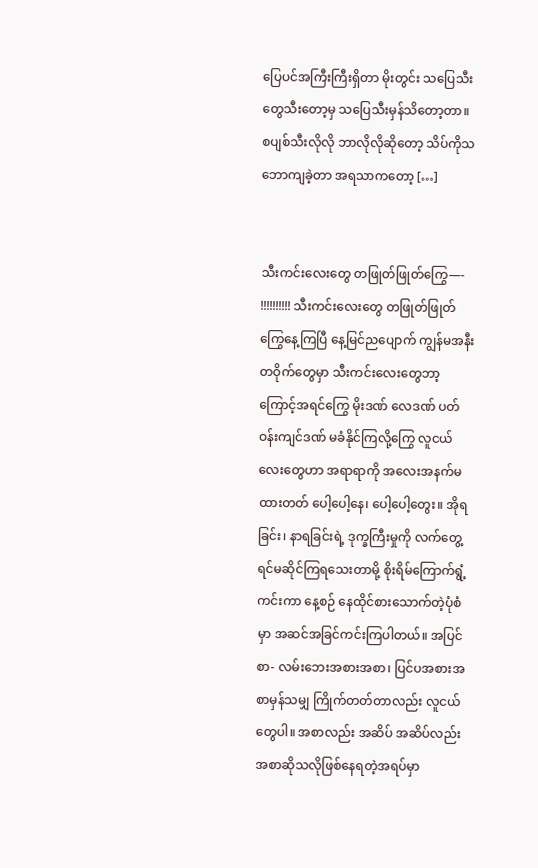ပြေပင်အကြီးကြီးရှိတာ မိုးတွင်း သပြေသီးတွေသီးတော့မှ သပြေသီးမှန်သိတော့တာ။ စပျစ်သီးလိုလို ဘာလိုလိုဆိုတော့ သိပ်ကိုသဘောကျခဲ့တာ အရသာကတော့ […]


သီးကင်းလေးတွေ တဖြုတ်ဖြုတ်ကြွေ—- !!!!!!!!!! သီးကင်းလေးတွေ တဖြုတ်ဖြုတ်ကြွေနေ့ကြပြီ နေ့မြင်ညပျောက် ကျွန်မအနီးတဝိုက်တွေမှာ သီးကင်းလေးတွေဘာ့ကြောင့်အရင်ကြွေ မိုးဒဏ် လေဒဏ် ပတ်ဝန်းကျင်ဒဏ် မခံနိုင်ကြလို့ကြွေ လူငယ်လေးတွေဟာ အရာရာကို အလေးအနက်မထားတတ် ပေါ့ပေါ့နေ၊ ပေါ့ပေါ့တွေး။ အိုရခြင်း၊ နာရခြင်းရဲ့ ဒုက္ခကြီးမှုကို လက်တွေ့ရင်မဆိုင်ကြရသေးတာမို့ စိုးရိမ်ကြောက်ရွံ့ ကင်းကာ နေ့စဉ် နေထိုင်စားသောက်တဲ့ပုံစံမှာ အဆင်အခြင်ကင်းကြပါတယ်။ အပြင်စာ- လမ်းဘေးအစားအစာ၊ ပြင်ပအစားအစာမှန်သမျှ ကြိုက်တတ်တာလည်း လူငယ်တွေပါ။ အစာလည်း အဆိပ် အဆိပ်လည်းအစာဆိုသလိုဖြစ်နေရတဲ့အရပ်မှာ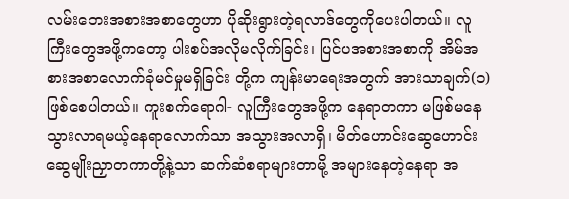လမ်းဘေးအစားအစာတွေဟာ ပိုဆိုးရွားတဲ့ရလာဒ်တွေကိုပေးပါတယ်။ လူကြီးတွေအဖို့ကတော့ ပါးစပ်အလိုမလိုက်ခြင်း၊ ပြင်ပအစားအစာကို အိမ်အစားအစာလောက်ခုံမင်မှုမရှိခြင်း တို့က ကျန်းမာရေးအတွက် အားသာချက်(၁)ဖြစ်စေပါတယ်။ ကူးစက်ရောဂါ- လူကြီးတွေအဖို့က နေရာတကာ မဖြစ်မနေသွားလာရမယ့်နေရာလောက်သာ အသွားအလာရှိ၊ မိတ်ဟောင်းဆွေဟောင်း ဆွေမျိုးညှာတကာတို့နဲ့သာ ဆက်ဆံစရာများတာမို့ အများနေတဲ့နေရာ အ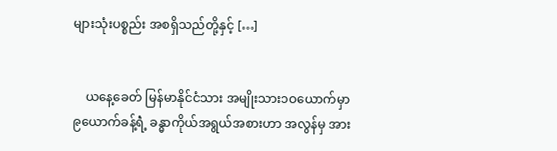များသုံးပစ္စည်း အစရှိသည်တို့နှင့် […]


    ယနေ့ခေတ် မြန်မာနိုင်ငံသား အမျိုးသား၁ဝယောက်မှာ ၉ယောက်ခန့်ရဲံ့ ခန္ဓာကိုယ်အရွယ်အစားဟာ အလွန်မှ အား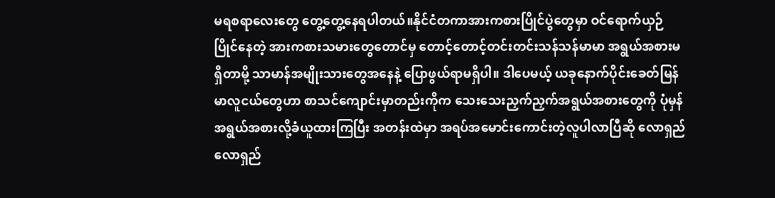မရစရာလေးတွေ တွေ့တွေ့နေရပါတယ်။နိုင်ငံတကာအားကစားပြိုင်ပွဲတွေမှာ ဝင်ရောက်ယှဉ်ပြိုင်နေတဲ့ အားကစားသမားတွေတောင်မှ တောင့်တောင့်တင်းတင်းသန်သန်မာမာ အရွယ်အစားမရှိတာမို့ သာမာန်အမျိုးသားတွေအနေနဲ့ ပြောဖွယ်ရာမရှိပါ။ ဒါပေမယ့် ယခုနောက်ပိုင်းခေတ်မြန်မာလူငယ်တွေဟာ စာသင်ကျောင်းမှာတည်းကိုက သေးသေးညှက်ညှက်အရွယ်အစားတွေကို ပုံမှန်အရွယ်အစားလို့ခံယူထားကြပြီး အတန်းထဲမှာ အရပ်အမောင်းကောင်းတဲ့လူပါလာပြီဆို လောရှည် လောရှည်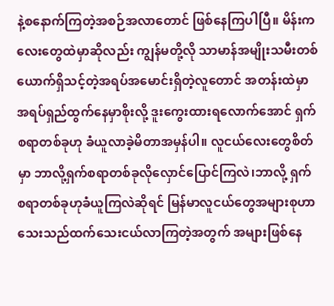နဲ့စနောက်ကြတဲ့အစဉ်အလာတောင် ဖြစ်နေကြပါပြီ။ မိန်းကလေးတွေထဲမှာဆိုလည်း ကျွန်မတို့လို သာမာန်အမျိုးသမီးတစ်ယောက်ရှိသင့်တဲ့အရပ်အမောင်းရှိတဲ့လူတောင် အတန်းထဲမှာ အရပ်ရှည်ထွက်နေမှာစိုးလို့ ဒူးကွေးထားရလောက်အောင် ရှက်စရာတစ်ခုဟု ခံယူလာခဲ့မိတာအမှန်ပါ။ လူငယ်လေးတွေစိတ်မှာ ဘာလို့ရှက်စရာတစ်ခုလိုလှောင်ပြောင်ကြလဲ၊ဘာလို့ ရှက်စရာတစ်ခုဟုခံယူကြလဲဆိုရင် မြန်မာလူငယ်တွေအများစုဟာ သေးသည်ထက်သေးငယ်လာကြတဲ့အတွက် အများဖြစ်နေ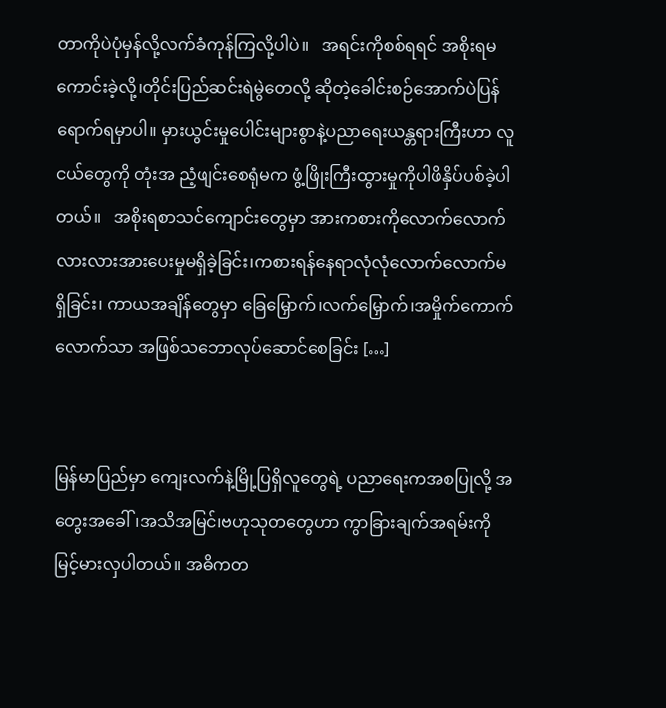တာကိုပဲပုံမှန်လို့လက်ခံကုန်ကြလို့ပါပဲ။   အရင်းကိုစစ်ရရင် အစိုးရမကောင်းခဲ့လို့၊တိုင်းပြည်ဆင်းရဲမွဲတေလို့ ဆိုတဲ့ခေါင်းစဉ်အောက်ပဲပြန်ရောက်ရမှာပါ။ မှားယွင်းမှုပေါင်းများစွာနဲ့ပညာရေးယန္တရားကြီးဟာ လူငယ်တွေကို တုံးအ ညံ့ဖျင်းစေရုံမက ဖွံ့ဖြိုးကြီးထွားမှုကိုပါဖိနှိပ်ပစ်ခဲ့ပါတယ်။   အစိုးရစာသင်ကျောင်းတွေမှာ အားကစားကိုလောက်လောက်လားလားအားပေးမှုမရှိခဲ့ခြင်း၊ကစားရန်နေရာလုံလုံလောက်လောက်မရှိခြင်း၊ ကာယအချိန်တွေမှာ ခြေမြှောက်၊လက်မြှောက်၊အမှိုက်ကောက်လောက်သာ အဖြစ်သဘောလုပ်ဆောင်စေခြင်း […]


မြန်မာပြည်မှာ ကျေးလက်နဲ့မြို့ပြရှိလူတွေရဲ့ ပညာရေးကအစပြုလို့ အတွေးအခေါ်၊အသိအမြင်၊ဗဟုသုတတွေဟာ ကွာခြားချက်အရမ်းကိုမြင့်မားလှပါတယ်။ အဓိကတ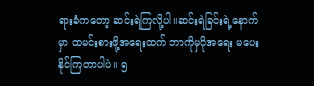ရားခံကတော့ ဆင်းရဲကြလို့ပါ။ဆင်းရဲခြင်းရဲ့နောက်မှာ ထမင်းစားဖို့အရေးထက် ဘာကိုမှပိုအရေး မပေးနိုင်ကြတာပါပဲ။ ၅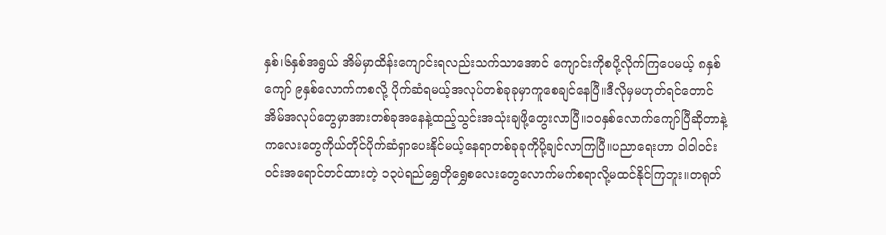နှစ်၊၆နှစ်အရွယ် အိမ်မှာထိန်းကျောင်းရလည်းသက်သာအောင် ကျောင်းကိုစပို့လိုက်ကြပေမယ့် ၈နှစ်ကျော် ၉နှစ်လောက်ကစလို့ ပိုက်ဆံရမယ့်အလုပ်တစ်ခုခုမှာကူစေချင်နေပြီ။ဒီလိုမှမဟုတ်ရင်တောင် အိမ်အလုပ်တွေမှာအားတစ်ခုအနေနဲ့ထည့်သွင်းအသုံးချဖို့တွေးလာပြီ။၁ဝနှစ်လောက်ကျော်ပြီဆိုတာနဲ့ ကလေးတွေကိုယ်တိုင်ပိုက်ဆံရှာပေးနိုင်မယ့်နေရာတစ်ခုခုကိုပို့ချင်လာကြပြီ။ပညာရေးဟာ ဝါဝါဝင်းဝင်းအရောင်တင်ထားတဲ့ ၁၃ပဲရည်ရွှေတိုရွှေစလေးတွေလောက်မက်စရာလို့မထင်နိုင်ကြဘူး။တရုတ်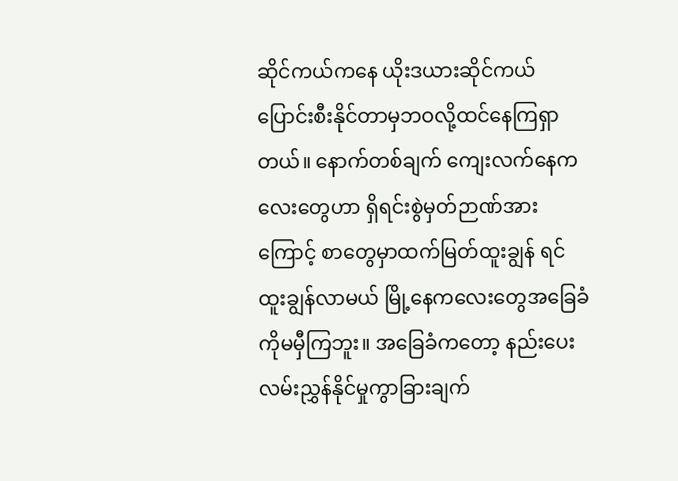ဆိုင်ကယ်ကနေ ယိုးဒယားဆိုင်ကယ်ပြောင်းစီးနိုင်တာမှဘဝလို့ထင်နေကြရှာတယ်။ နောက်တစ်ချက် ကျေးလက်နေကလေးတွေဟာ ရှိရင်းစွဲမှတ်ဉာဏ်အားကြောင့် စာတွေမှာထက်မြတ်ထူးချွန် ရင်ထူးချွန်လာမယ် မြို့နေကလေးတွေအခြေခံကိုမမှီကြဘူး။ အခြေခံကတော့ နည်းပေးလမ်းညွှန်နိုင်မှုကွာခြားချက်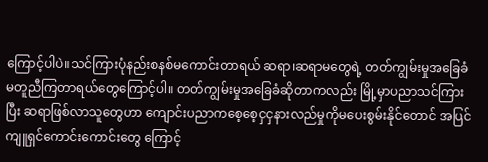ကြောင့်ပါပဲ။သင်ကြားပုံနည်းစနစ်မကောင်းတာရယ် ဆရာ၊ဆရာမတွေရဲ့ တတ်ကျွမ်းမှုအခြေခံမတူညီကြတာရယ်တွေကြောင့်ပါ။ တတ်ကျွမ်းမှုအခြေခံဆိုတာကလည်း မြို့မှာပညာသင်ကြားပြီး ဆရာဖြစ်လာသူတွေဟာ ကျောင်းပညာကစေ့စေ့ငှငှနားလည်မှုကိုမပေးစွမ်းနိုင်တောင် အပြင်ကျူရှင်ကောင်းကောင်းတွေ ကြောင့်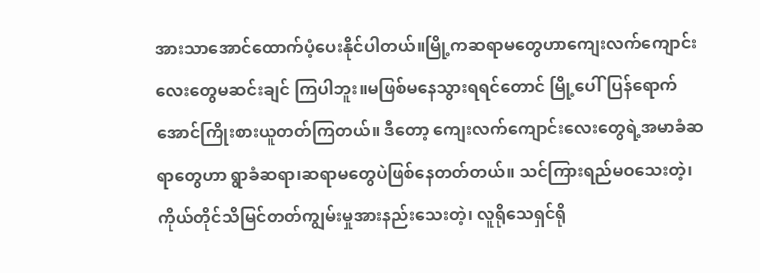အားသာအောင်ထောက်ပံ့ပေးနိုင်ပါတယ်။မြို့ကဆရာမတွေဟာကျေးလက်ကျောင်းလေးတွေမဆင်းချင် ကြပါဘူး။မဖြစ်မနေသွားရရင်တောင် မြို့ပေါ်ပြန်ရောက်အောင်ကြိုးစားယူတတ်ကြတယ်။ ဒီတော့ ကျေးလက်ကျောင်းလေးတွေရဲ့အမာခံဆရာတွေဟာ ရွာခံဆရာ၊ဆရာမတွေပဲဖြစ်နေတတ်တယ်။ သင်ကြားရည်မဝသေးတဲ့၊ကိုယ်တိုင်သိမြင်တတ်ကျွမ်းမှုအားနည်းသေးတဲ့၊ လူရိုသေရှင်ရို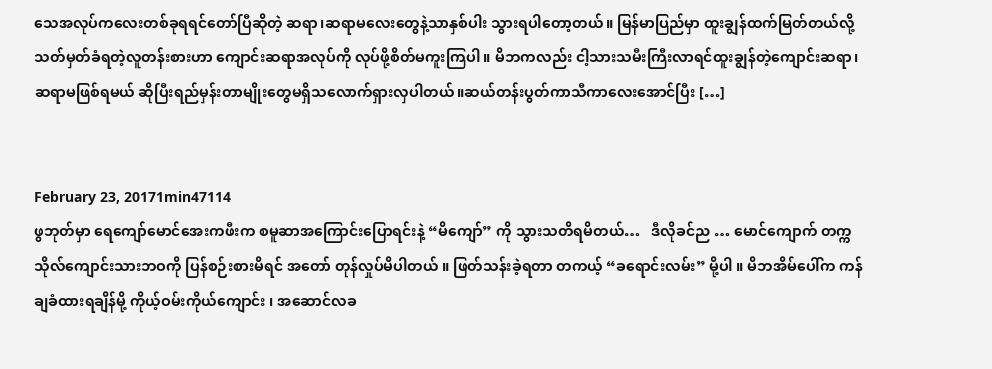သေအလုပ်ကလေးတစ်ခုရရင်တော်ပြီဆိုတဲ့ ဆရာ၊ဆရာမလေးတွေနဲ့သာနှစ်ပါး သွားရပါတော့တယ်။ မြန်မာပြည်မှာ ထူးချွန်ထက်မြတ်တယ်လို့သတ်မှတ်ခံရတဲ့လူတန်းစားဟာ ကျောင်းဆရာအလုပ်ကို လုပ်ဖို့စိတ်မကူးကြပါ။ မိဘကလည်း ငါ့သားသမီးကြီးလာရင်ထူးချွန်တဲ့ကျောင်းဆရာ၊ဆရာမဖြစ်ရမယ် ဆိုပြီးရည်မှန်းတာမျိုးတွေမရှိသလောက်ရှားလှပါတယ်။ဆယ်တန်းပွတ်ကာသီကာလေးအောင်ပြီး […]


February 23, 20171min47114
ဖွဘုတ်မှာ ရေကျော်မောင်အေးကဖီးက စမူဆာအကြောင်းပြောရင်းနဲ့ “မိကျော်” ကို သွားသတိရမိတယ်…   ဒီလိုခင်ည … မောင်ကျောက် တက္ကသိုလ်ကျောင်းသားဘဝကို ပြန်စဉ်းစားမိရင် အတော် တုန်လှုပ်မိပါတယ် ။ ဖြတ်သန်းခဲ့ရတာ တကယ့် “ခရောင်းလမ်း” မို့ပါ ။ မိဘအိမ်ပေါ်က ကန်ချခံထားရချိန်မို့ ကိုယ့်ဝမ်းကိုယ်ကျောင်း ၊ အဆောင်လခ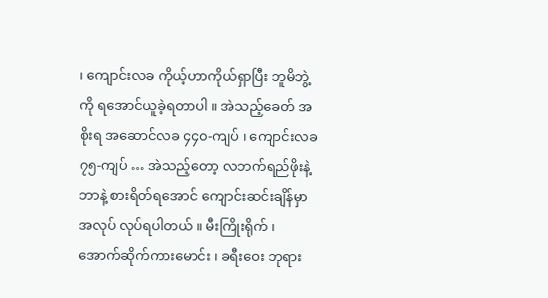၊ ကျောင်းလခ ကိုယ့်ဟာကိုယ်ရှာပြီး ဘူမိဘွဲ့ကို ရအောင်ယူခဲ့ရတာပါ ။ အဲသည့်ခေတ် အစိုးရ အဆောင်လခ ၄၄၀-ကျပ် ၊ ကျောင်းလခ ၇၅-ကျပ် … အဲသည့်တော့ လဘက်ရည်ဖိုးနဲ့ဘာနဲ့ စားရိတ်ရအောင် ကျောင်းဆင်းချိန်မှာ အလုပ် လုပ်ရပါတယ် ။ မီးကြိုးရိုက် ၊ အောက်ဆိုက်ကားမောင်း ၊ ခရီးဝေး ဘုရား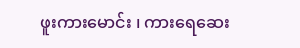ဖူးကားမောင်း ၊ ကားရေဆေး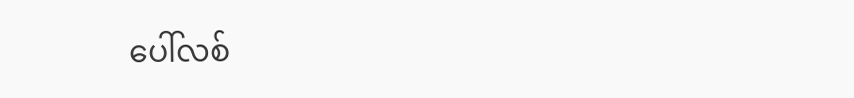ပေါ်လစ်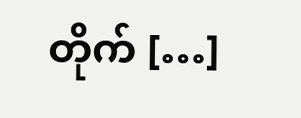တိုက် […]